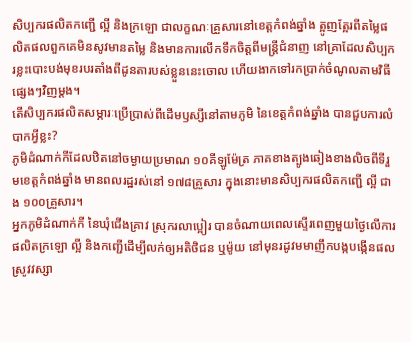សិប្បករផលិតកញ្ជើ ល្អី និងក្រឡោ ជាលក្ខណៈគ្រួសារនៅខេត្តកំពង់ឆ្នាំង ត្អូញត្អែរពីតម្លៃផលិតផលពួកគេមិនសូវមានតម្លៃ និងមានការលើកទឹកចិត្តពីមន្ត្រីជំនាញ នៅគ្រាដែលសិប្បករខ្លះបោះបង់មុខរបរតាំងពីដូនតារបស់ខ្លួននេះចោល ហើយងាកទៅរកប្រាក់ចំណូលតាមវិធីផ្សេងៗវិញម្ដង។
តើសិប្បករផលិតសម្ភារៈប្រើប្រាស់ពីដើមឫស្សីនៅតាមភូមិ នៃខេត្តកំពង់ឆ្នាំង បានជួបការលំបាកអ្វីខ្លះ?
ភូមិដំណាក់កីដែលឋិតនៅចម្ងាយប្រមាណ ១០គីឡូម៉ែត្រ ភាគខាងត្បូងឆៀងខាងលិចពីទីរួមខេត្តកំពង់ឆ្នាំង មានពលរដ្ឋរស់នៅ ១៧៨គ្រួសារ ក្នុងនោះមានសិប្បករផលិតកញ្ជើ ល្អី ជាង ១០០គ្រួសារ។
អ្នកភូមិដំណាក់កី នៃឃុំជើងគ្រាវ ស្រុករលាប្អៀរ បានចំណាយពេលស្ទើរពេញមួយថ្ងៃលើការផលិតក្រឡោ ល្អី និងកញ្ជើដើម្បីលក់ឲ្យអតិថិជន ឬម៉ូយ នៅមុនរដូវមមាញឹកបង្កបង្កើនផលស្រូវវស្សា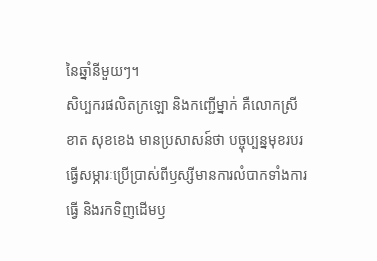នៃឆ្នាំនីមួយៗ។
សិប្បករផលិតក្រឡោ និងកញ្ជើម្នាក់ គឺលោកស្រី ខាត សុខខេង មានប្រសាសន៍ថា បច្ចុប្បន្នមុខរបរធ្វើសម្ភារៈប្រើប្រាស់ពីឫស្សីមានការលំបាកទាំងការធ្វើ និងរកទិញដើមឫ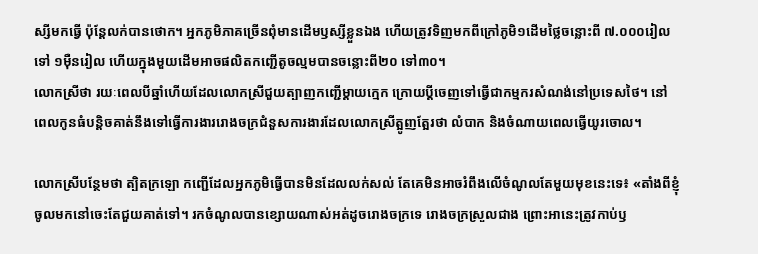ស្សីមកធ្វើ ប៉ុន្តែលក់បានថោក។ អ្នកភូមិភាគច្រើនពុំមានដើមឫស្សីខ្លួនឯង ហើយត្រូវទិញមកពីក្រៅភូមិ១ដើមថ្លៃចន្លោះពី ៧.០០០រៀល ទៅ ១ម៉ឺនរៀល ហើយក្នុងមួយដើមអាចផលិតកញ្ជើតូចល្មមបានចន្លោះពី២០ ទៅ៣០។
លោកស្រីថា រយៈពេលបីឆ្នាំហើយដែលលោកស្រីជួយត្បាញកញ្ជើម្ដាយក្មេក ក្រោយប្ដីចេញទៅធ្វើជាកម្មករសំណង់នៅប្រទេសថៃ។ នៅពេលកូនធំបន្តិចគាត់នឹងទៅធ្វើការងាររោងចក្រជំនួសការងារដែលលោកស្រីត្អូញត្អែរថា លំបាក និងចំណាយពេលធ្វើយូរចោល។

លោកស្រីបន្ថែមថា ត្បិតក្រឡោ កញ្ជើដែលអ្នកភូមិធ្វើបានមិនដែលលក់សល់ តែគេមិនអាចរំពឹងលើចំណូលតែមួយមុខនេះទេ៖ «តាំងពីខ្ញុំចូលមកនៅចេះតែជួយគាត់ទៅ។ រកចំណូលបានខ្សោយណាស់អត់ដូចរោងចក្រទេ រោងចក្រស្រួលជាង ព្រោះអានេះត្រូវកាប់ឫ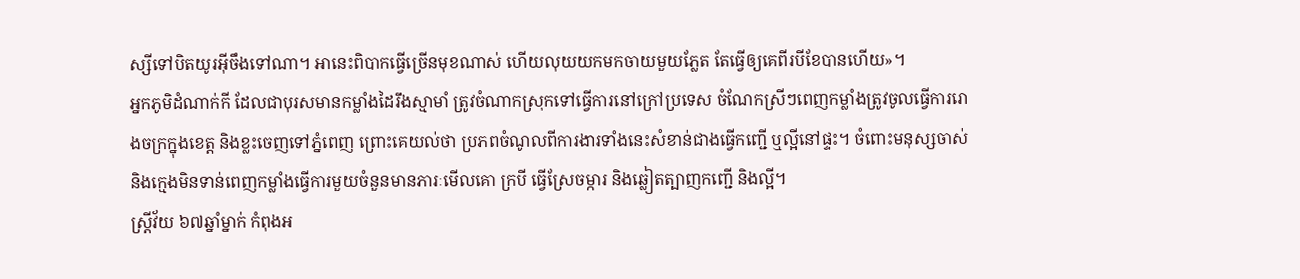ស្សីទៅបិតយូរអ៊ីចឹងទៅណា។ អានេះពិបាកធ្វើច្រើនមុខណាស់ ហើយលុយយកមកចាយមួយភ្លែត តែធ្វើឲ្យគេពីរបីខែបានហើយ»។
អ្នកភូមិដំណាក់កី ដែលជាបុរសមានកម្លាំងដៃរឹងស្មាមាំ ត្រូវចំណាកស្រុកទៅធ្វើការនៅក្រៅប្រទេស ចំណែកស្រីៗពេញកម្លាំងត្រូវចូលធ្វើការរោងចក្រក្នុងខេត្ត និងខ្លះចេញទៅភ្នំពេញ ព្រោះគេយល់ថា ប្រភពចំណូលពីការងារទាំងនេះសំខាន់ជាងធ្វើកញ្ជើ ឬល្អីនៅផ្ទះ។ ចំពោះមនុស្សចាស់ និងក្មេងមិនទាន់ពេញកម្លាំងធ្វើការមួយចំនួនមានភារៈមើលគោ ក្របី ធ្វើស្រែចម្ការ និងឆ្លៀតត្បាញកញ្ជើ និងល្អី។
ស្ត្រីវ័យ ៦៧ឆ្នាំម្នាក់ កំពុងអ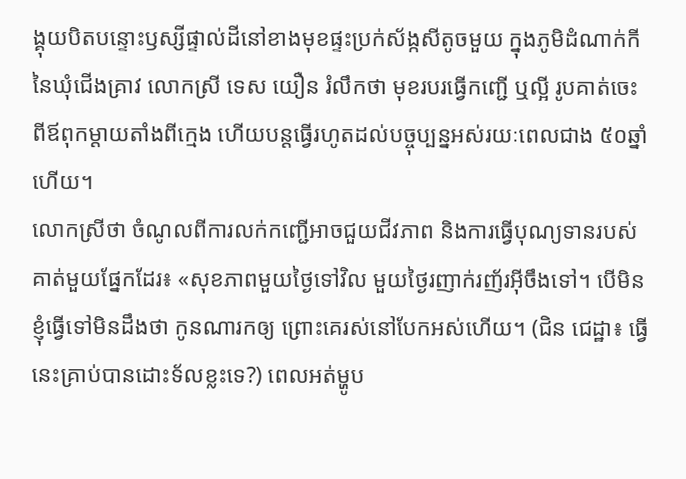ង្គុយបិតបន្ទោះឫស្សីផ្ទាល់ដីនៅខាងមុខផ្ទះប្រក់ស័ង្កសីតូចមួយ ក្នុងភូមិដំណាក់កី នៃឃុំជើងគ្រាវ លោកស្រី ទេស យឿន រំលឹកថា មុខរបរធ្វើកញ្ជើ ឬល្អី រូបគាត់ចេះពីឪពុកម្ដាយតាំងពីក្មេង ហើយបន្តធ្វើរហូតដល់បច្ចុប្បន្នអស់រយៈពេលជាង ៥០ឆ្នាំហើយ។
លោកស្រីថា ចំណូលពីការលក់កញ្ជើអាចជួយជីវភាព និងការធ្វើបុណ្យទានរបស់គាត់មួយផ្នែកដែរ៖ «សុខភាពមួយថ្ងៃទៅវិល មួយថ្ងៃរញាក់រញ័រអ៊ីចឹងទៅ។ បើមិនខ្ញុំធ្វើទៅមិនដឹងថា កូនណារកឲ្យ ព្រោះគេរស់នៅបែកអស់ហើយ។ (ជិន ជេដ្ឋា៖ ធ្វើនេះគ្រាប់បានដោះទ័លខ្លះទេ?) ពេលអត់ម្ហូប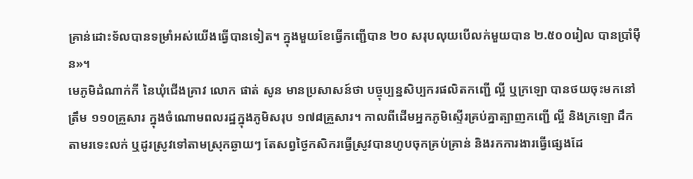គ្រាន់ដោះទ័លបានទម្រាំអស់យើងធ្វើបានទៀត។ ក្នុងមួយខែធ្វើកញ្ជើបាន ២០ សរុបលុយបើលក់មួយបាន ២.៥០០រៀល បានប្រាំម៉ឺន»។
មេភូមិដំណាក់កី នៃឃុំជើងគ្រាវ លោក ផាត់ សូន មានប្រសាសន៍ថា បច្ចុប្បន្នសិប្បករផលិតកញ្ជើ ល្អី ឬក្រឡោ បានថយចុះមកនៅត្រឹម ១១០គ្រួសារ ក្នុងចំណោមពលរដ្ឋក្នុងភូមិសរុប ១៧៨គ្រួសារ។ កាលពីដើមអ្នកភូមិស្ទើរគ្រប់គ្នាត្បាញកញ្ជើ ល្អី និងក្រឡោ ដឹកតាមរទេះលក់ ឬដូរស្រូវទៅតាមស្រុកឆ្ងាយៗ តែសព្វថ្ងៃកសិករធ្វើស្រូវបានហូបចុកគ្រប់គ្រាន់ និងរកការងារធ្វើផ្សេងដែ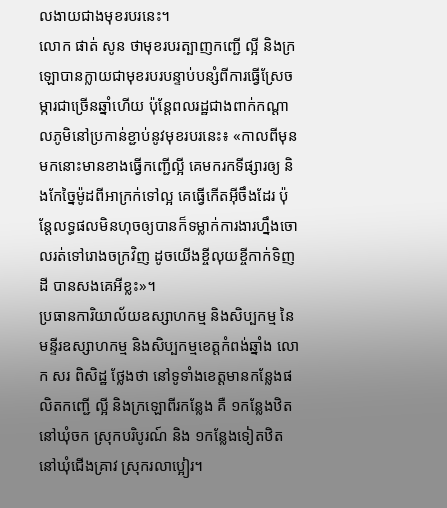លងាយជាងមុខរបរនេះ។
លោក ផាត់ សូន ថាមុខរបរត្បាញកញ្ជើ ល្អី និងក្រឡោបានក្លាយជាមុខរបរបន្ទាប់បន្សំពីការធ្វើស្រែចម្ការជាច្រើនឆ្នាំហើយ ប៉ុន្ដែពលរដ្ឋជាងពាក់កណ្ដាលភូមិនៅប្រកាន់ខ្ជាប់នូវមុខរបរនេះ៖ «កាលពីមុនមកនោះមានខាងធ្វើកញ្ជើល្អី គេមករកទីផ្សារឲ្យ និងកែច្នៃម៉ូដពីអាក្រក់ទៅល្អ គេធ្វើកើតអ៊ីចឹងដែរ ប៉ុន្ដែលទ្ធផលមិនហុចឲ្យបានក៏ទម្លាក់ការងារហ្នឹងចោលរត់ទៅរោងចក្រវិញ ដូចយើងខ្ចីលុយខ្ចីកាក់ទិញដី បានសងគេអីខ្លះ»។
ប្រធានការិយាល័យឧស្សាហកម្ម និងសិប្បកម្ម នៃមន្ទីរឧស្សាហកម្ម និងសិប្បកម្មខេត្តកំពង់ឆ្នាំង លោក សរ ពិសិដ្ឋ ថ្លែងថា នៅទូទាំងខេត្តមានកន្លែងផលិតកញ្ជើ ល្អី និងក្រឡោពីរកន្លែង គឺ ១កន្លែងឋិតនៅឃុំចក ស្រុកបរិបូរណ៍ និង ១កន្លែងទៀតឋិតនៅឃុំជើងគ្រាវ ស្រុករលាប្អៀរ។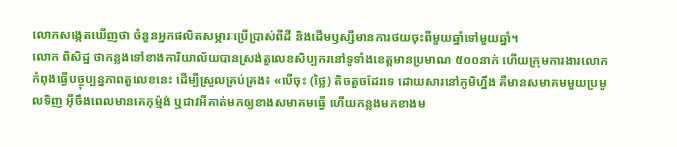លោកសង្កេតឃើញថា ចំនួនអ្នកផលិតសម្ភារៈប្រើប្រាស់ពីដី និងដើមឫស្សីមានការថយចុះពីមួយឆ្នាំទៅមួយឆ្នាំ។
លោក ពិសិដ្ឋ ថាកន្លងទៅខាងការិយាល័យបានស្រង់តួលេខសិប្បករនៅទូទាំងខេត្តមានប្រមាណ ៥០០នាក់ ហើយក្រុមការងារលោកកំពុងធ្វើបច្ចុប្បន្នភាពតួលេខនេះ ដើម្បីស្រួលគ្រប់គ្រង៖ «បើចុះ (ថ្លៃ) តិចតួចដែរទេ ដោយសារនៅភូមិហ្នឹង គឺមានសមាគមមួយប្រមូលទិញ អ៊ីចឹងពេលមានគេកុម្ម៉ង់ ឬជាវអីគាត់មកឲ្យខាងសមាគមធ្វើ ហើយកន្លងមកខាងម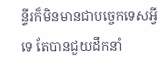ន្ទីរក៏មិនមានជាបច្ចេកទេសអ្វីទេ តែបានជួយដឹកនាំ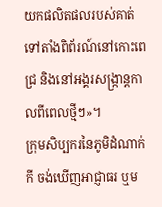យកផលិតផលរបស់គាត់ទៅតាំងពិព័រណ៍នៅកោះពេជ្រ និងនៅអង្គរសង្ក្រាន្តកាលពីពេលថ្មីៗ»។
ក្រុមសិប្បករនៃភូមិដំណាក់កី ចង់ឃើញអាជ្ញាធរ ឬម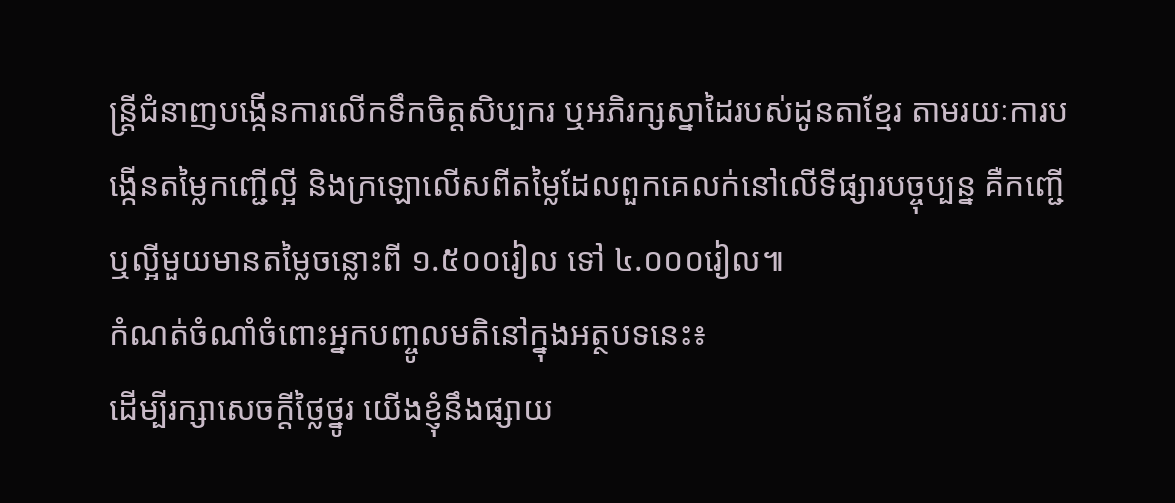ន្ត្រីជំនាញបង្កើនការលើកទឹកចិត្តសិប្បករ ឬអភិរក្សស្នាដៃរបស់ដូនតាខ្មែរ តាមរយៈការបង្កើនតម្លៃកញ្ជើល្អី និងក្រឡោលើសពីតម្លៃដែលពួកគេលក់នៅលើទីផ្សារបច្ចុប្បន្ន គឺកញ្ជើ ឬល្អីមួយមានតម្លៃចន្លោះពី ១.៥០០រៀល ទៅ ៤.០០០រៀល៕
កំណត់ចំណាំចំពោះអ្នកបញ្ចូលមតិនៅក្នុងអត្ថបទនេះ៖
ដើម្បីរក្សាសេចក្ដីថ្លៃថ្នូរ យើងខ្ញុំនឹងផ្សាយ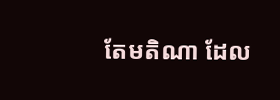តែមតិណា ដែល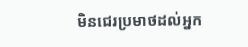មិនជេរប្រមាថដល់អ្នក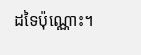ដទៃប៉ុណ្ណោះ។